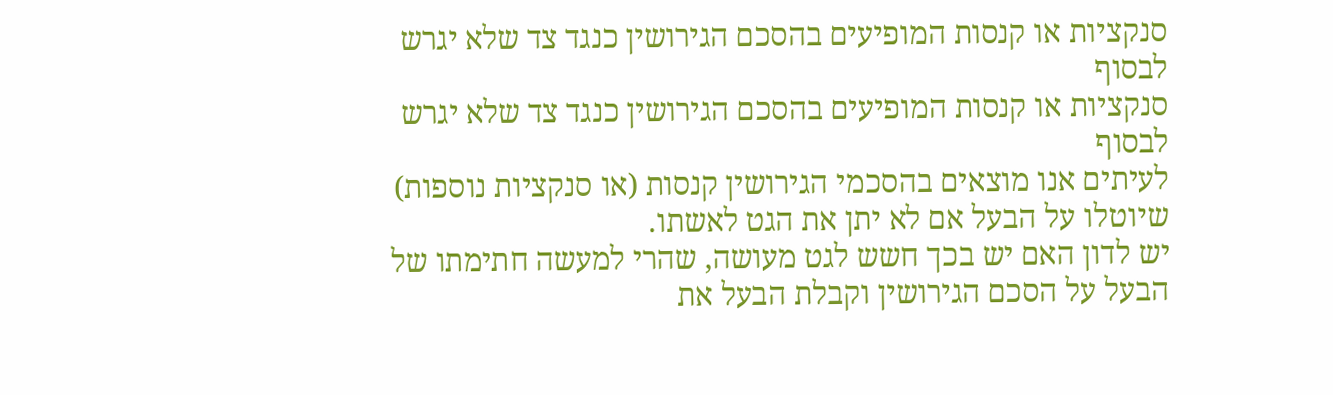סנקציות או קנסות המופיעים בהסכם הגירושין כנגד צד שלא יגרש לבסוף
סנקציות או קנסות המופיעים בהסכם הגירושין כנגד צד שלא יגרש לבסוף
לעיתים אנו מוצאים בהסכמי הגירושין קנסות (או סנקציות נוספות) שיוטלו על הבעל אם לא יתן את הגט לאשתו.
יש לדון האם יש בכך חשש לגט מעושה, שהרי למעשה חתימתו של הבעל על הסכם הגירושין וקבלת הבעל את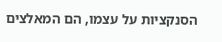הסנקציות על עצמו, הם המאלצים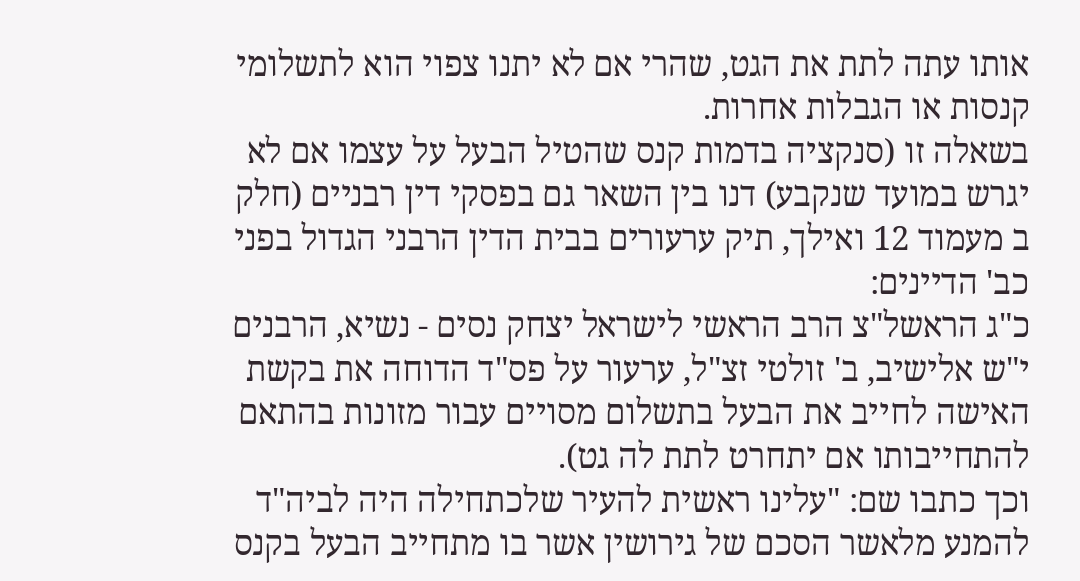אותו עתה לתת את הגט, שהרי אם לא יתנו צפוי הוא לתשלומי קנסות או הגבלות אחרות.
בשאלה זו (סנקציה בדמות קנס שהטיל הבעל על עצמו אם לא יגרש במועד שנקבע) דנו בין השאר גם בפסקי דין רבניים (חלק ב מעמוד 12 ואילך, תיק ערעורים בבית הדין הרבני הגדול בפני כב' הדיינים:
כ"ג הראשל"צ הרב הראשי לישראל יצחק נסים - נשיא, הרבנים י"ש אלישיב, ב' זולטי זצ"ל, ערעור על פס"ד הדוחה את בקשת האישה לחייב את הבעל בתשלום מסויים עבור מזונות בהתאם להתחייבותו אם יתחרט לתת לה גט).
וכך כתבו שם: "עלינו ראשית להעיר שלכתחילה היה לביה"ד להמנע מלאשר הסכם של גירושין אשר בו מתחייב הבעל בקנס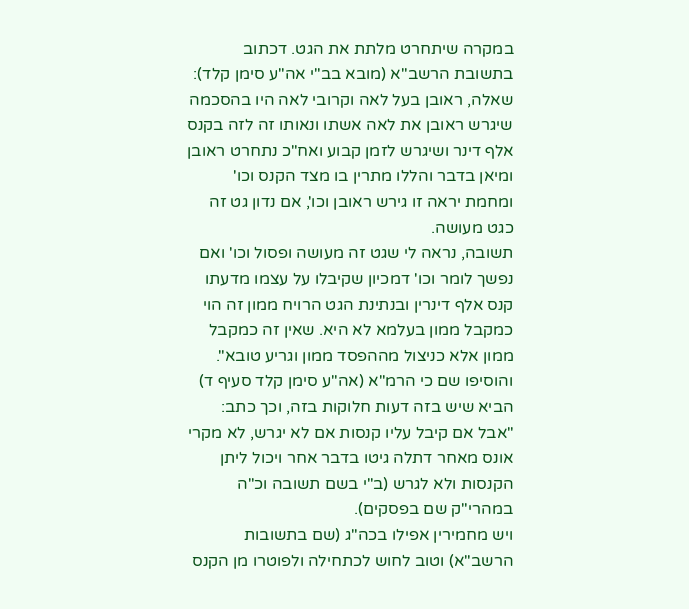במקרה שיתחרט מלתת את הגט. דכתוב בתשובת הרשב"א (מובא בב"י אה"ע סימן קלד):
שאלה, ראובן בעל לאה וקרובי לאה היו בהסכמה שיגרש ראובן את לאה אשתו ונאותו זה לזה בקנס אלף דינר ושיגרש לזמן קבוע ואח"כ נתחרט ראובן ומיאן בדבר והללו מתרין בו מצד הקנס וכו' ומחמת יראה זו גירש ראובן וכו', אם נדון גט זה כגט מעושה.
תשובה, נראה לי שגט זה מעושה ופסול וכו' ואם נפשך לומר וכו' דמכיון שקיבלו על עצמו מדעתו קנס אלף דינרין ובנתינת הגט הרויח ממון זה הוי כמקבל ממון בעלמא לא היא. שאין זה כמקבל ממון אלא כניצול מההפסד ממון וגריע טובא".
והוסיפו שם כי הרמ"א (אה"ע סימן קלד סעיף ד) הביא שיש בזה דעות חלוקות בזה, וכך כתב: "אבל אם קיבל עליו קנסות אם לא יגרש, לא מקרי אונס מאחר דתלה גיטו בדבר אחר ויכול ליתן הקנסות ולא לגרש (ב"י בשם תשובה וכ"ה במהרי"ק שם בפסקים).
ויש מחמירין אפילו בכה"ג (שם בתשובות הרשב"א) וטוב לחוש לכתחילה ולפוטרו מן הקנס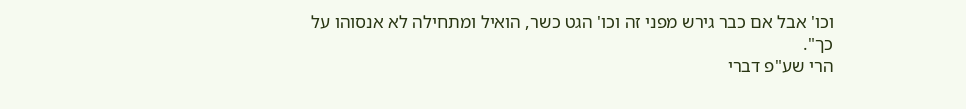וכו' אבל אם כבר גירש מפני זה וכו' הגט כשר, הואיל ומתחילה לא אנסוהו על כך".
הרי שע"פ דברי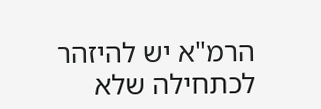הרמ"א יש להיזהר לכתחילה שלא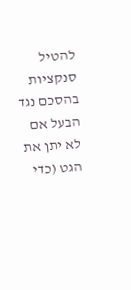להטיל סנקציות בהסכם נגד הבעל אם לא יתן את הגט (כדי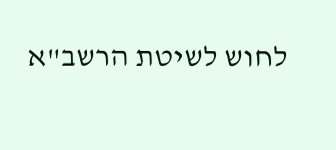לחוש לשיטת הרשב"א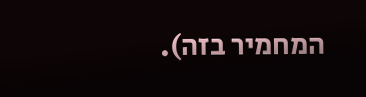המחמיר בזה).